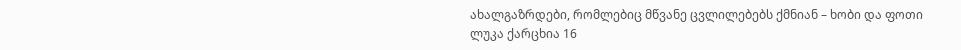ახალგაზრდები, რომლებიც მწვანე ცვლილებებს ქმნიან – ხობი და ფოთი
ლუკა ქარცხია 16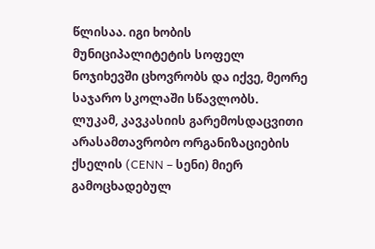წლისაა. იგი ხობის მუნიციპალიტეტის სოფელ ნოჯიხევში ცხოვრობს და იქვე, მეორე საჯარო სკოლაში სწავლობს.
ლუკამ, კავკასიის გარემოსდაცვითი არასამთავრობო ორგანიზაციების ქსელის (CENN – სენი) მიერ გამოცხადებულ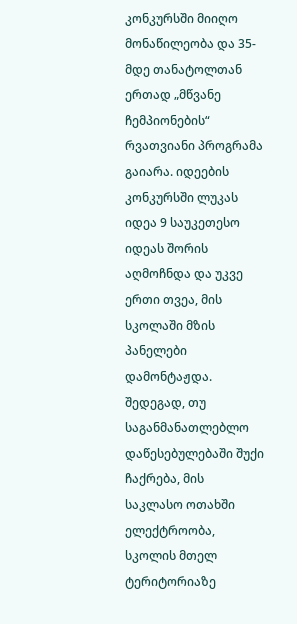კონკურსში მიიღო მონაწილეობა და 35-მდე თანატოლთან ერთად „მწვანე ჩემპიონების“ რვათვიანი პროგრამა გაიარა. იდეების კონკურსში ლუკას იდეა 9 საუკეთესო იდეას შორის აღმოჩნდა და უკვე ერთი თვეა, მის სკოლაში მზის პანელები დამონტაჟდა. შედეგად, თუ საგანმანათლებლო დაწესებულებაში შუქი ჩაქრება, მის საკლასო ოთახში ელექტროობა, სკოლის მთელ ტერიტორიაზე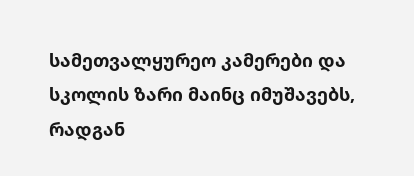სამეთვალყურეო კამერები და სკოლის ზარი მაინც იმუშავებს, რადგან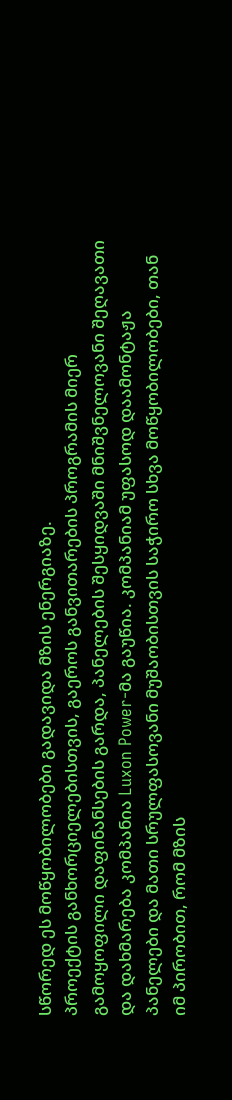სწორედ ეს მოწყობილობები გადავიდა მზის ენერგიაზე.
პროექტის განხორციელებისთვის, გაეროს განვითარების პროგრამის მიერ გამოყოფილი დაფინანსების გარდა, პანელების შესყიდვაში მნიშვნელოვანი შეღავათი და დახმარება კომპანია Luxon Power-მა გაუწია. კომპანიამ უფასოდ დაამონტაჟა პანელები და მათი სრულფასოვანი მუშაობისთვის საჭირო სხვა მოწყობილობები, თან იმ პირობით, რომ მზის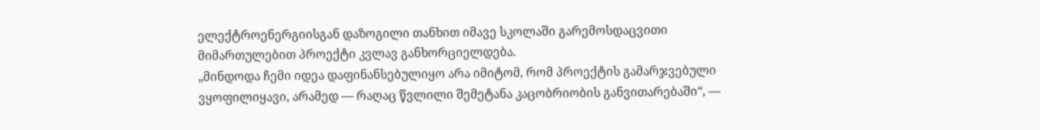ელექტროენერგიისგან დაზოგილი თანხით იმავე სკოლაში გარემოსდაცვითი მიმართულებით პროექტი კვლავ განხორციელდება.
„მინდოდა ჩემი იდეა დაფინანსებულიყო არა იმიტომ, რომ პროექტის გამარჯვებული ვყოფილიყავი, არამედ — რაღაც წვლილი შემეტანა კაცობრიობის განვითარებაში“, —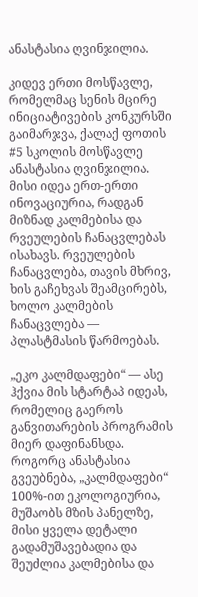ანასტასია ღვინჯილია.

კიდევ ერთი მოსწავლე, რომელმაც სენის მცირე ინიციატივების კონკურსში გაიმარჯვა, ქალაქ ფოთის #5 სკოლის მოსწავლე ანასტასია ღვინჯილია. მისი იდეა ერთ-ერთი ინოვაციურია, რადგან მიზნად კალმებისა და რვეულების ჩანაცვლებას ისახავს. რვეულების ჩანაცვლება, თავის მხრივ, ხის გაჩეხვას შეამცირებს, ხოლო კალმების ჩანაცვლება — პლასტმასის წარმოებას.

„ეკო კალმდაფები“ — ასე ჰქვია მის სტარტაპ იდეას, რომელიც გაეროს განვითარების პროგრამის მიერ დაფინანსდა. როგორც ანასტასია გვეუბნება, „კალმდაფები“ 100%-ით ეკოლოგიურია, მუშაობს მზის პანელზე, მისი ყველა დეტალი გადამუშავებადია და შეუძლია კალმებისა და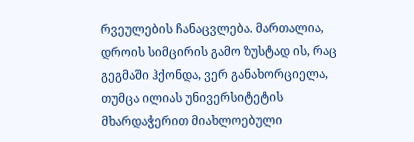რვეულების ჩანაცვლება. მართალია, დროის სიმცირის გამო ზუსტად ის, რაც გეგმაში ჰქონდა, ვერ განახორციელა, თუმცა ილიას უნივერსიტეტის მხარდაჭერით მიახლოებული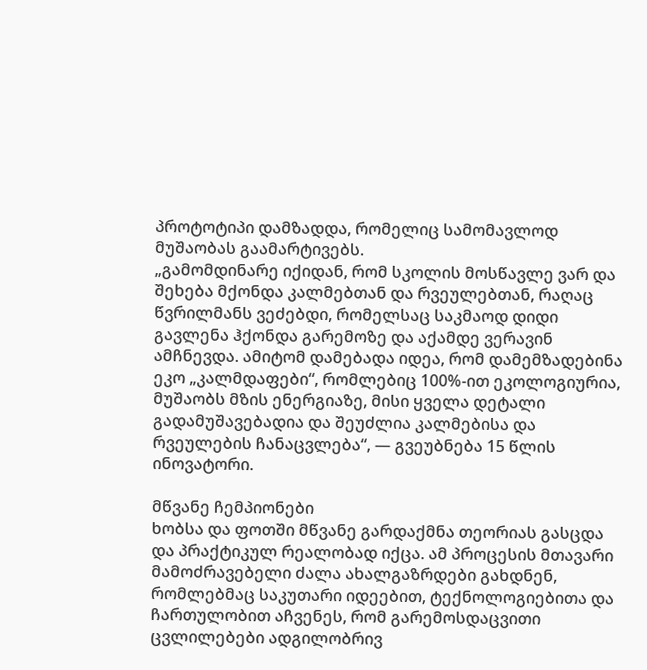პროტოტიპი დამზადდა, რომელიც სამომავლოდ მუშაობას გაამარტივებს.
„გამომდინარე იქიდან, რომ სკოლის მოსწავლე ვარ და შეხება მქონდა კალმებთან და რვეულებთან, რაღაც წვრილმანს ვეძებდი, რომელსაც საკმაოდ დიდი გავლენა ჰქონდა გარემოზე და აქამდე ვერავინ ამჩნევდა. ამიტომ დამებადა იდეა, რომ დამემზადებინა ეკო „კალმდაფები“, რომლებიც 100%-ით ეკოლოგიურია, მუშაობს მზის ენერგიაზე, მისი ყველა დეტალი გადამუშავებადია და შეუძლია კალმებისა და რვეულების ჩანაცვლება“, — გვეუბნება 15 წლის ინოვატორი.

მწვანე ჩემპიონები
ხობსა და ფოთში მწვანე გარდაქმნა თეორიას გასცდა და პრაქტიკულ რეალობად იქცა. ამ პროცესის მთავარი მამოძრავებელი ძალა ახალგაზრდები გახდნენ, რომლებმაც საკუთარი იდეებით, ტექნოლოგიებითა და ჩართულობით აჩვენეს, რომ გარემოსდაცვითი ცვლილებები ადგილობრივ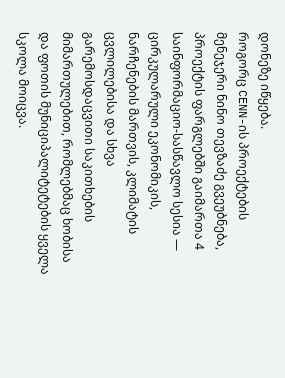დონეზე იწყება.
როგორც CENN-ის პროექტების მენეჯერი ნინო თევზაძე გვეუბნება, პროექტის ფარგლებში გაიმართა 4 საინფორმაციო-სასწავლო სესია — ცირკულარული ეკონომიკის, ნარჩენების მართვის, კლიმატის ცვლილებისა და სხვა გარემოსდაცვითი საკითხების მიმართულებით, რომლებმაც ხობისა და ფოთის მუნიციპალიტეტების ყველა სკოლა მოიცვა.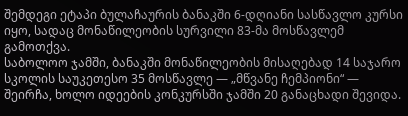შემდეგი ეტაპი ბულაჩაურის ბანაკში 6-დღიანი სასწავლო კურსი იყო, სადაც მონაწილეობის სურვილი 83-მა მოსწავლემ გამოთქვა.
საბოლოო ჯამში, ბანაკში მონაწილეობის მისაღებად 14 საჯარო სკოლის საუკეთესო 35 მოსწავლე — „მწვანე ჩემპიონი“ — შეირჩა, ხოლო იდეების კონკურსში ჯამში 20 განაცხადი შევიდა.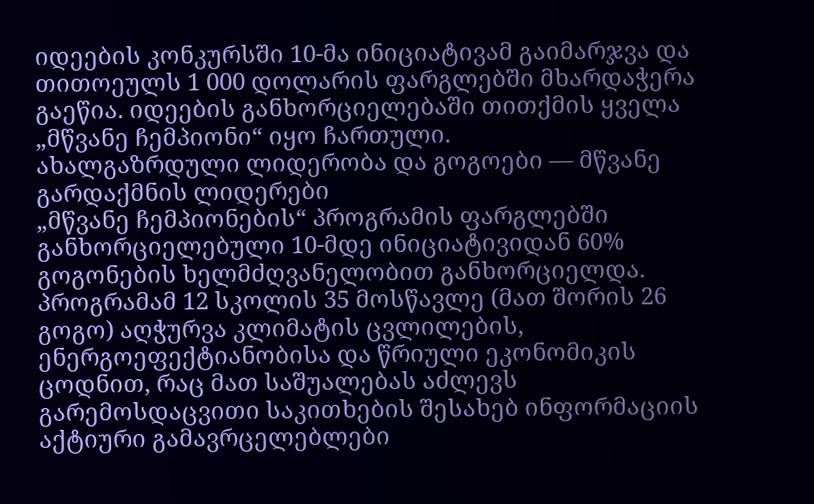იდეების კონკურსში 10-მა ინიციატივამ გაიმარჯვა და თითოეულს 1 000 დოლარის ფარგლებში მხარდაჭერა გაეწია. იდეების განხორციელებაში თითქმის ყველა „მწვანე ჩემპიონი“ იყო ჩართული.
ახალგაზრდული ლიდერობა და გოგოები — მწვანე გარდაქმნის ლიდერები
„მწვანე ჩემპიონების“ პროგრამის ფარგლებში განხორციელებული 10-მდე ინიციატივიდან 60% გოგონების ხელმძღვანელობით განხორციელდა. პროგრამამ 12 სკოლის 35 მოსწავლე (მათ შორის 26 გოგო) აღჭურვა კლიმატის ცვლილების, ენერგოეფექტიანობისა და წრიული ეკონომიკის ცოდნით, რაც მათ საშუალებას აძლევს გარემოსდაცვითი საკითხების შესახებ ინფორმაციის აქტიური გამავრცელებლები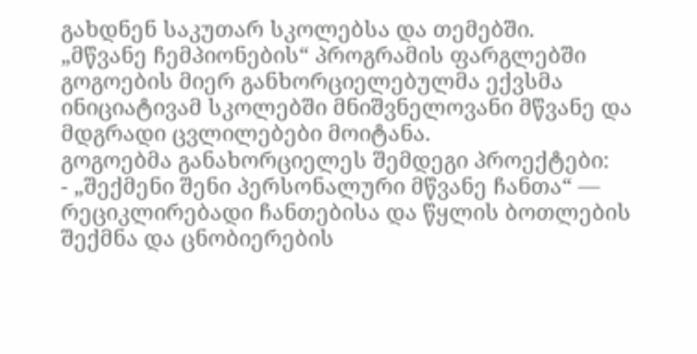გახდნენ საკუთარ სკოლებსა და თემებში.
„მწვანე ჩემპიონების“ პროგრამის ფარგლებში გოგოების მიერ განხორციელებულმა ექვსმა ინიციატივამ სკოლებში მნიშვნელოვანი მწვანე და მდგრადი ცვლილებები მოიტანა.
გოგოებმა განახორციელეს შემდეგი პროექტები:
- „შექმენი შენი პერსონალური მწვანე ჩანთა“ — რეციკლირებადი ჩანთებისა და წყლის ბოთლების შექმნა და ცნობიერების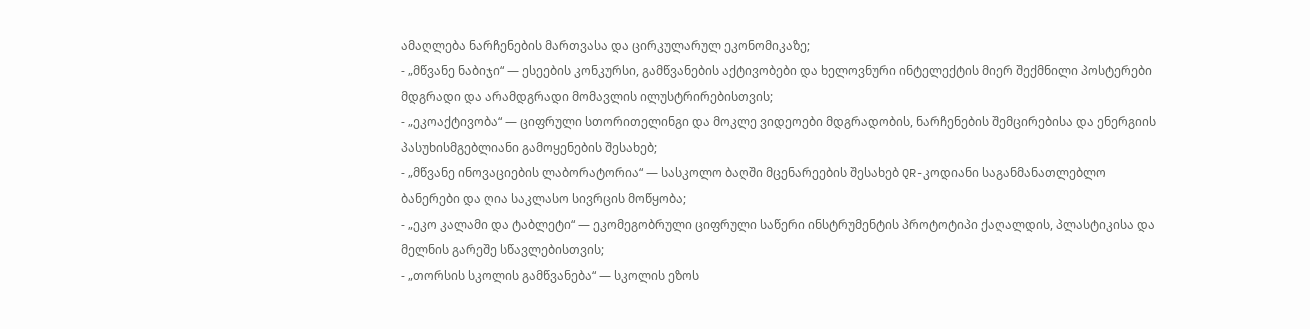ამაღლება ნარჩენების მართვასა და ცირკულარულ ეკონომიკაზე;
- „მწვანე ნაბიჯი“ — ესეების კონკურსი, გამწვანების აქტივობები და ხელოვნური ინტელექტის მიერ შექმნილი პოსტერები მდგრადი და არამდგრადი მომავლის ილუსტრირებისთვის;
- „ეკოაქტივობა“ — ციფრული სთორითელინგი და მოკლე ვიდეოები მდგრადობის, ნარჩენების შემცირებისა და ენერგიის პასუხისმგებლიანი გამოყენების შესახებ;
- „მწვანე ინოვაციების ლაბორატორია“ — სასკოლო ბაღში მცენარეების შესახებ QR-კოდიანი საგანმანათლებლო ბანერები და ღია საკლასო სივრცის მოწყობა;
- „ეკო კალამი და ტაბლეტი“ — ეკომეგობრული ციფრული საწერი ინსტრუმენტის პროტოტიპი ქაღალდის, პლასტიკისა და მელნის გარეშე სწავლებისთვის;
- „თორსის სკოლის გამწვანება“ — სკოლის ეზოს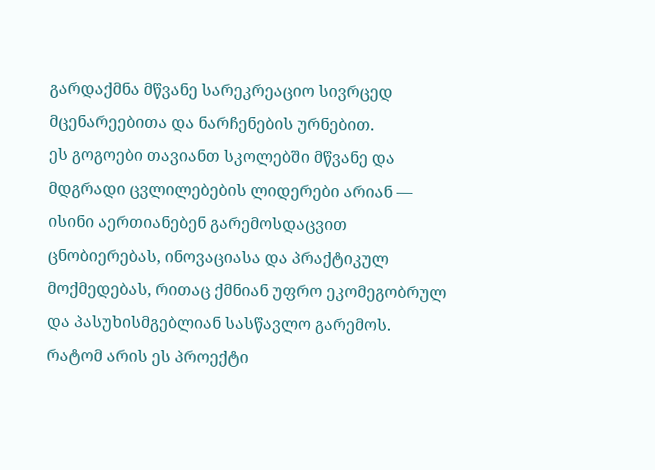გარდაქმნა მწვანე სარეკრეაციო სივრცედ მცენარეებითა და ნარჩენების ურნებით.
ეს გოგოები თავიანთ სკოლებში მწვანე და მდგრადი ცვლილებების ლიდერები არიან — ისინი აერთიანებენ გარემოსდაცვით ცნობიერებას, ინოვაციასა და პრაქტიკულ მოქმედებას, რითაც ქმნიან უფრო ეკომეგობრულ და პასუხისმგებლიან სასწავლო გარემოს.
რატომ არის ეს პროექტი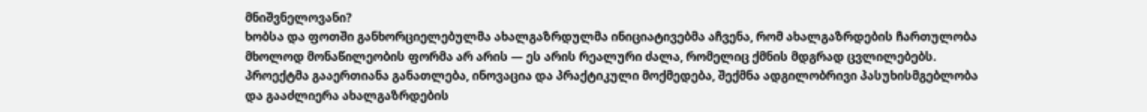მნიშვნელოვანი?
ხობსა და ფოთში განხორციელებულმა ახალგაზრდულმა ინიციატივებმა აჩვენა, რომ ახალგაზრდების ჩართულობა მხოლოდ მონაწილეობის ფორმა არ არის — ეს არის რეალური ძალა, რომელიც ქმნის მდგრად ცვლილებებს. პროექტმა გააერთიანა განათლება, ინოვაცია და პრაქტიკული მოქმედება, შექმნა ადგილობრივი პასუხისმგებლობა და გააძლიერა ახალგაზრდების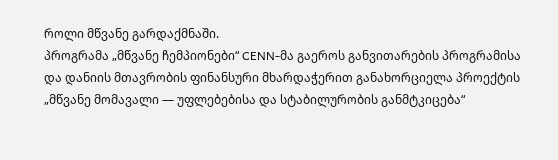როლი მწვანე გარდაქმნაში.
პროგრამა „მწვანე ჩემპიონები“ CENN-მა გაეროს განვითარების პროგრამისა და დანიის მთავრობის ფინანსური მხარდაჭერით განახორციელა პროექტის „მწვანე მომავალი — უფლებებისა და სტაბილურობის განმტკიცება“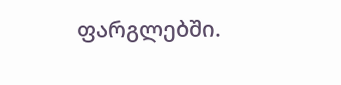ფარგლებში.